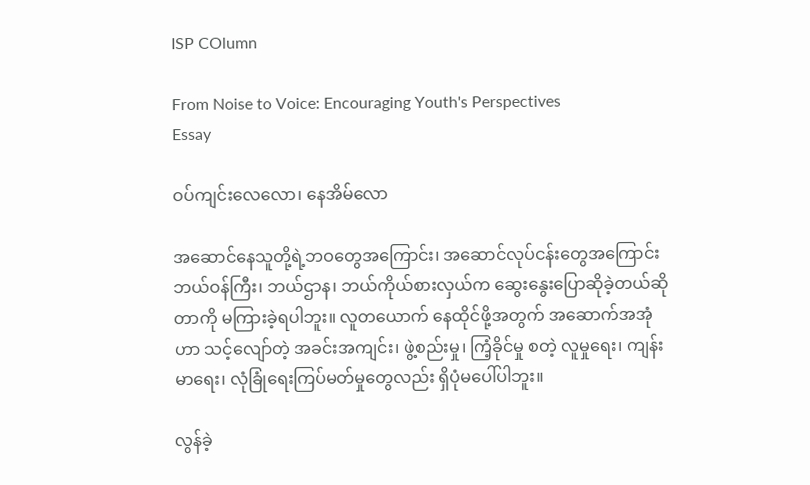ISP COlumn

From Noise to Voice: Encouraging Youth's Perspectives
Essay

ဝပ်ကျင်းလေလော၊ နေအိမ်လော

အဆောင်နေသူတို့ရဲ့ဘဝတွေအကြောင်း၊ အဆောင်လုပ်ငန်းတွေအကြောင်း ဘယ်ဝန်ကြီး၊ ဘယ်ဌာန၊ ဘယ်ကိုယ်စားလှယ်က ဆွေးနွေးပြောဆိုခဲ့တယ်ဆိုတာကို မကြားခဲ့ရပါဘူး။ လူတယောက် နေထိုင်ဖို့အတွက် အဆောက်အအုံဟာ သင့်လျော်တဲ့ အခင်းအကျင်း၊ ဖွဲ့စည်းမှု၊ ကြံ့ခိုင်မှု စတဲ့ လူမှုရေး၊ ကျန်းမာရေး၊ လုံခြုံရေးကြပ်မတ်မှုတွေလည်း ရှိပုံမပေါ်ပါဘူး။

လွန်ခဲ့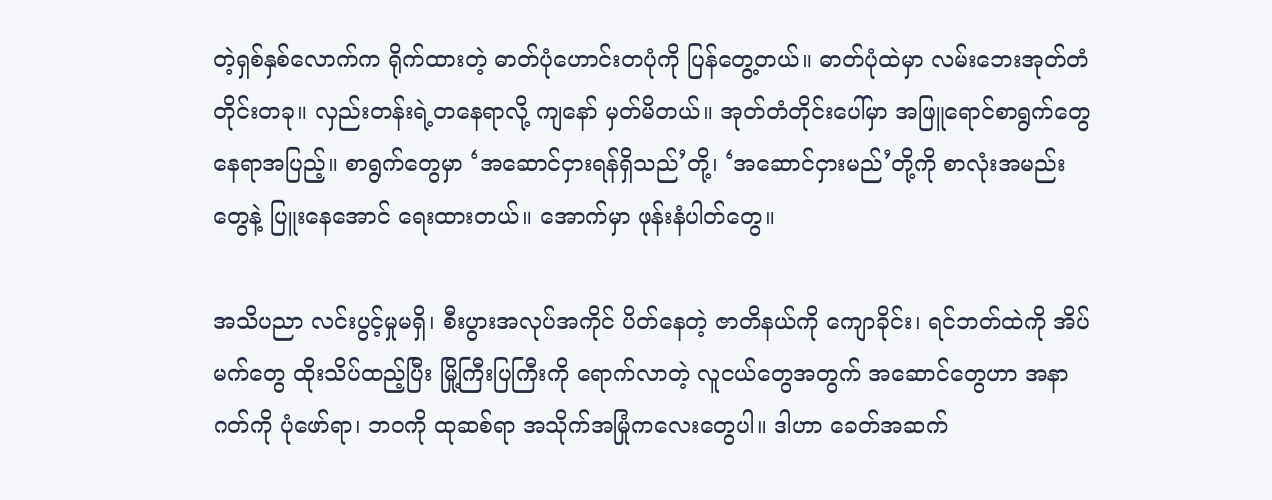တဲ့ရှစ်နှစ်လောက်က ရိုက်ထားတဲ့ ဓာတ်ပုံဟောင်းတပုံကို ပြန်တွေ့တယ်။ ဓာတ်ပုံထဲမှာ လမ်းဘေးအုတ်တံတိုင်းတခု။ လှည်းတန်းရဲ့တနေရာလို့ ကျနော် မှတ်မိတယ်။ အုတ်တံတိုင်းပေါ်မှာ အဖြူရောင်စာရွက်တွေ နေရာအပြည့်။ စာရွက်တွေမှာ ‘အဆောင်ငှားရန်ရှိသည်’တို့၊ ‘အဆောင်ငှားမည်’တို့ကို စာလုံးအမည်းတွေနဲ့ ပြူးနေအောင် ရေးထားတယ်။ အောက်မှာ ဖုန်းနံပါတ်တွေ။

အသိပညာ လင်းပွင့်မှုမရှိ၊ စီးပွားအလုပ်အကိုင် ပိတ်နေတဲ့ ဇာတိနယ်ကို ကျောခိုင်း၊ ရင်ဘတ်ထဲကို အိပ်မက်တွေ ထိုးသိပ်ထည့်ပြီး မြို့ကြီးပြကြီးကို ရောက်လာတဲ့ လူငယ်တွေအတွက် အဆောင်တွေဟာ အနာဂတ်ကို ပုံဖော်ရာ၊ ဘဝကို ထုဆစ်ရာ အသိုက်အမြုံကလေးတွေပါ။ ဒါဟာ ခေတ်အဆက်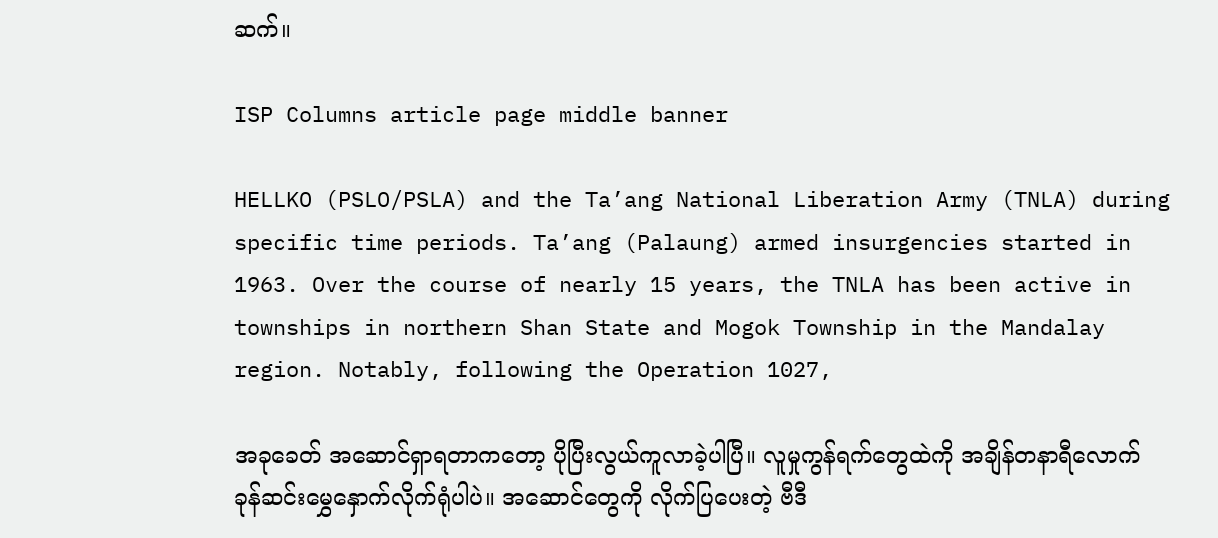ဆက်။

ISP Columns article page middle banner

HELLKO (PSLO/PSLA) and the Ta’ang National Liberation Army (TNLA) during specific time periods. Ta’ang (Palaung) armed insurgencies started in 1963. Over the course of nearly 15 years, the TNLA has been active in townships in northern Shan State and Mogok Township in the Mandalay region. Notably, following the Operation 1027,

အခုခေတ် အဆောင်ရှာရတာကတော့ ပိုပြီးလွယ်ကူလာခဲ့ပါပြီ။ လူမှုကွန်ရက်တွေထဲကို အချိန်တနာရီလောက် ခုန်ဆင်းမွှေနှောက်လိုက်ရုံပါပဲ။ အဆောင်တွေကို လိုက်ပြပေးတဲ့ ဗီဒီ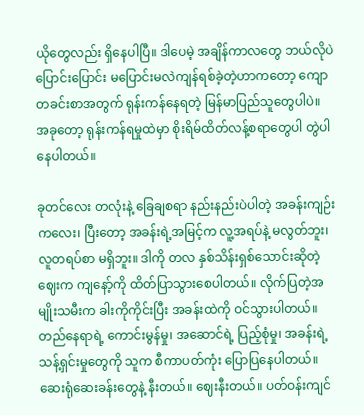ယိုတွေလည်း ရှိနေပါပြီ။ ဒါပေမဲ့ အချိန်ကာလတွေ ဘယ်လိုပဲပြောင်းပြောင်း မပြောင်းမလဲကျန်ရစ်ခဲ့တဲ့ဟာကတော့ ကျောတခင်းစာအတွက် ရုန်းကန်နေရတဲ့ မြန်မာပြည်သူတွေပါပဲ။ အခုတော့ ရုန်းကန်ရမှုထဲမှာ စိုးရိမ်ထိတ်လန့်စရာတွေပါ တွဲပါနေပါတယ်။

ခုတင်လေး တလုံးနဲ့ ခြေချစရာ နည်းနည်းပဲပါတဲ့ အခန်းကျဉ်းကလေး၊ ပြီးတော့ အခန်းရဲ့အမြင့်က လူ့အရပ်နဲ့ မလွတ်ဘူး၊ လူတရပ်စာ မရှိဘူး။ ဒါကို တလ နှစ်သိန်းရှစ်သောင်းဆိုတဲ့ ဈေးက ကျနော့်ကို ထိတ်ပြာသွားစေပါတယ်။ လိုက်ပြတဲ့အမျိုးသမီးက ခါးကိုကိုင်းပြီး အခန်းထဲကို ဝင်သွားပါတယ်။ တည်နေရာရဲ့ ကောင်းမွန်မှု၊ အဆောင်ရဲ့ ပြည့်စုံမှု၊ အခန်းရဲ့ သန့်ရှင်းမှုတွေကို သူက စီကာပတ်ကုံး ပြောပြနေပါတယ်။ ဆေးရုံဆေးခန်းတွေနဲ့ နီးတယ်။ ဈေးနီးတယ်။ ပတ်ဝန်းကျင်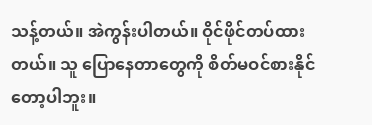သန့်တယ်။ အဲကွန်းပါတယ်။ ဝိုင်ဖိုင်တပ်ထားတယ်။ သူ ပြောနေတာတွေကို စိတ်မဝင်စားနိုင်တော့ပါဘူး။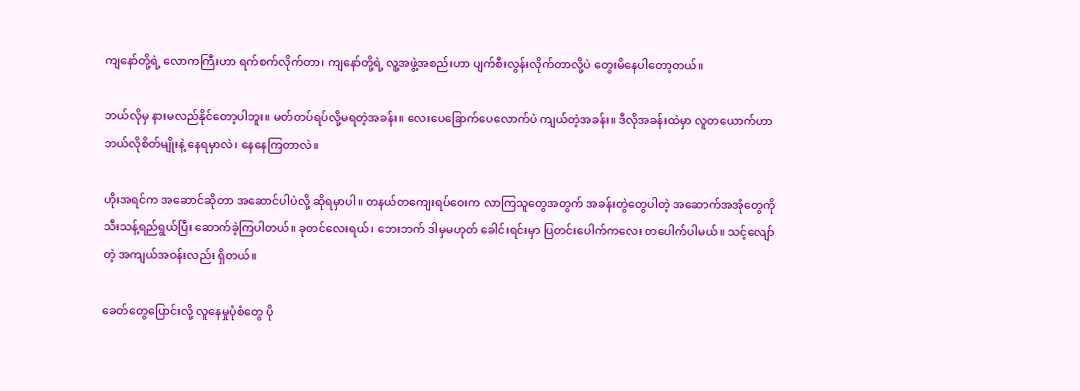ကျနော်တို့ရဲ့ လောကကြီးဟာ ရက်စက်လိုက်တာ၊ ကျနော်တို့ရဲ့ လူ့အဖွဲ့အစည်းဟာ ပျက်စီးလွန်းလိုက်တာလို့ပဲ တွေးမိနေပါတော့တယ်။

ဘယ်လိုမှ နားမလည်နိုင်တော့ပါဘူး။ မတ်တပ်ရပ်လို့မရတဲ့အခန်း။ လေးပေခြောက်ပေလောက်ပဲ ကျယ်တဲ့အခန်း။ ဒီလိုအခန်းထဲမှာ လူတယောက်ဟာ ဘယ်လိုစိတ်မျိုးနဲ့ နေရမှာလဲ၊ နေနေကြတာလဲ။

ဟိုးအရင်က အဆောင်ဆိုတာ အဆောင်ပါပဲလို့ ဆိုရမှာပါ။ တနယ်တကျေးရပ်ဝေးက လာကြသူတွေအတွက် အခန်းတွဲတွေပါတဲ့ အဆောက်အအုံတွေကို သီးသန့်ရည်ရွယ်ပြီး ဆောက်ခဲ့ကြပါတယ်။ ခုတင်လေးရယ်၊ ဘေးဘက် ဒါမှမဟုတ် ခေါင်းရင်းမှာ ပြတင်းပေါက်ကလေး တပေါက်ပါမယ်။ သင့်လျော်တဲ့ အကျယ်အဝန်းလည်း ရှိတယ်။

ခေတ်တွေပြောင်းလို့ လူနေမှုပုံစံတွေ ပို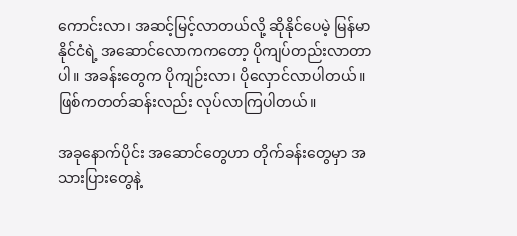ကောင်းလာ၊ အဆင့်မြင့်လာတယ်လို့ ဆိုနိုင်ပေမဲ့ မြန်မာနိုင်ငံရဲ့ အဆောင်လောကကတော့ ပိုကျပ်တည်းလာတာပါ။ အခန်းတွေက ပိုကျဉ်းလာ၊ ပိုလှောင်လာပါတယ်။ ဖြစ်ကတတ်ဆန်းလည်း လုပ်လာကြပါတယ်။

အခုနောက်ပိုင်း အဆောင်တွေဟာ တိုက်ခန်းတွေမှာ အသားပြားတွေနဲ့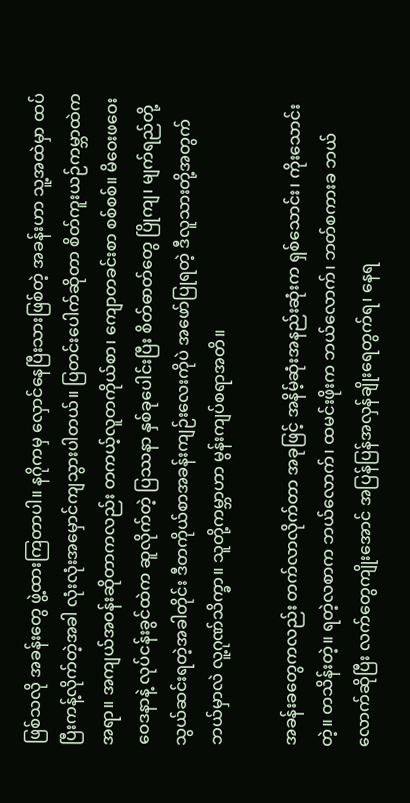ဖြစ်သလို အခန်းတွေ ဖွဲ့ထားကြတာပါ။ နဂိုကမှ လှောင်နေပြီးသားဖြစ်တဲ့ အခန်းဟာ သူ့အထဲမှာ ထပ်ပြီးကန့်လိုက်တဲ့အခါ လုံးလုံးအမှောင်ကျသွားပါတယ်။ ပြတင်းပေါက်ဆိုတာ စိတ်ကူးယဉ်ကမ္ဘာထဲက အရာ။ အကျယ်အဝန်းဆိုတာကလည်း တကယ့်လူတကိုယ်စာ၊ ကျောတခင်းစာ စစ်စစ်။ မိဝေးဖဝေး ဝေဒနာနဲ့ လုပ်ငန်းခွင်ထဲက ဆူလိုက်တဲ့ ပြဿနာ နှစ်ခုပေါင်းပြီး စိတ်ဓာတ်တွေ ပြိုကျ၊ မျက်ရည်တို့ သွယ်ဆင်းရတဲ့အခါတိုင်း ဒီတကိုယ်စာအခန်းကျဉ်းလေးကိုပဲ အဖော်ပြုရတဲ့ ဒီလူသားတို့အတွက် ဘယ်မှာလဲ လူ့ဂုဏ်သိက္ခာ။ သူတို့ကမ္ဘာဟာ မွန်းကျပ်စရာအတိ။

အခန်းခတွေကလည်း တက်လာလိုက်တာ အခုဖြင့် အနိမ့်ဆုံးအနည်းဆုံးက ရှစ်သောင်း၊ ကိုးသောင်းတဲ့။ တသိန်းတဲ့။ ရတဲ့လစာက ဘယ်လောက်၊ ထမင်းဖိုးက ဘယ်လောက်၊ ဘတ်စကားခ ဘယ်လောက်ဆိုပြီး လက်တွေကျိုးအောင် အပြန်ပြန်အလှန်ချိုးရေတွက်ရ၊ နေရ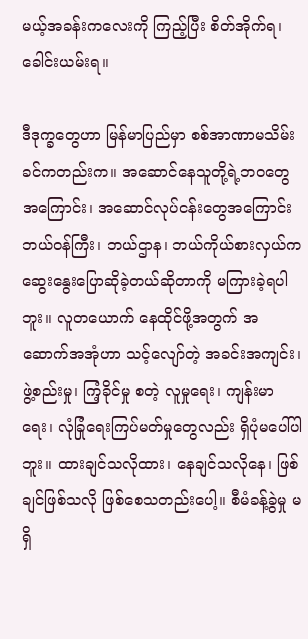မယ့်အခန်းကလေးကို ကြည့်ပြီး စိတ်အိုက်ရ၊ ခေါင်းယမ်းရ။

ဒီဒုက္ခတွေဟာ မြန်မာပြည်မှာ စစ်အာဏာမသိမ်းခင်ကတည်းက။ အဆောင်နေသူတို့ရဲ့ဘဝတွေအကြောင်း၊ အဆောင်လုပ်ငန်းတွေအကြောင်း ဘယ်ဝန်ကြီး၊ ဘယ်ဌာန၊ ဘယ်ကိုယ်စားလှယ်က ဆွေးနွေးပြောဆိုခဲ့တယ်ဆိုတာကို မကြားခဲ့ရပါဘူး။ လူတယောက် နေထိုင်ဖို့အတွက် အဆောက်အအုံဟာ သင့်လျော်တဲ့ အခင်းအကျင်း၊ ဖွဲ့စည်းမှု၊ ကြံ့ခိုင်မှု စတဲ့ လူမှုရေး၊ ကျန်းမာရေး၊ လုံခြုံရေးကြပ်မတ်မှုတွေလည်း ရှိပုံမပေါ်ပါဘူး။ ထားချင်သလိုထား၊ နေချင်သလိုနေ၊ ဖြစ်ချင်ဖြစ်သလို ဖြစ်စေသတည်းပေါ့။ စီမံခန့်ခွဲမှု မရှိ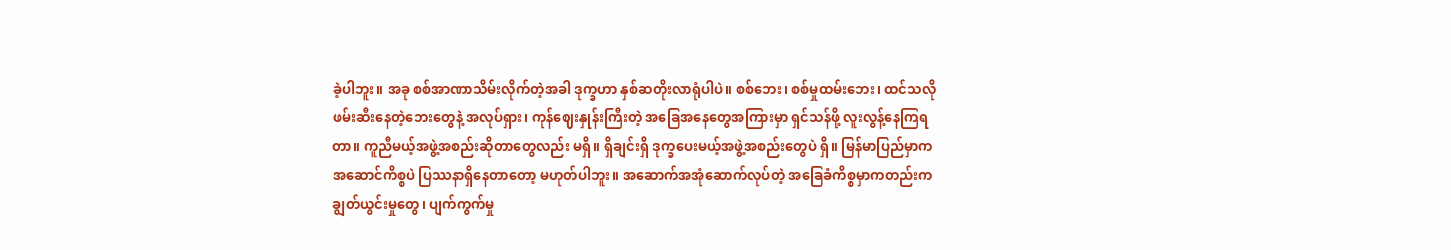ခဲ့ပါဘူး။ အခု စစ်အာဏာသိမ်းလိုက်တဲ့အခါ ဒုက္ခဟာ နှစ်ဆတိုးလာရုံပါပဲ။ စစ်ဘေး၊ စစ်မှုထမ်းဘေး၊ ထင်သလို ဖမ်းဆီးနေတဲ့ဘေးတွေနဲ့ အလုပ်ရှား၊ ကုန်ဈေးနှုန်းကြီးတဲ့ အခြေအနေတွေအကြားမှာ ရှင်သန်ဖို့ လူးလွန့်နေကြရတာ။ ကူညီမယ့်အဖွဲ့အစည်းဆိုတာတွေလည်း မရှိ။ ရှိချင်းရှိ ဒုက္ခပေးမယ့်အဖွဲ့အစည်းတွေပဲ ရှိ။ မြန်မာပြည်မှာက အဆောင်ကိစ္စပဲ ပြဿနာရှိနေတာတော့ မဟုတ်ပါဘူး။ အဆောက်အအုံဆောက်လုပ်တဲ့ အခြေခံကိစ္စမှာကတည်းက ချွတ်ယွင်းမှုတွေ၊ ပျက်ကွက်မှု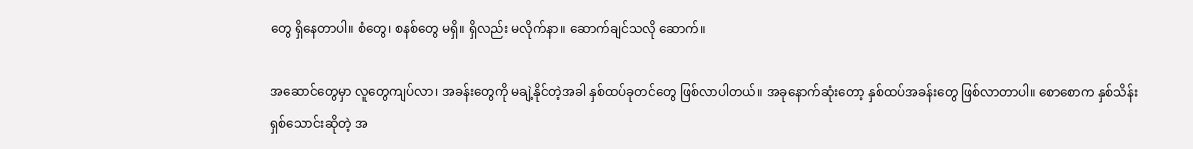တွေ ရှိနေတာပါ။ စံတွေ၊ စနစ်တွေ မရှိ။ ရှိလည်း မလိုက်နာ။ ဆောက်ချင်သလို ဆောက်။

အဆောင်တွေမှာ လူတွေကျပ်လာ၊ အခန်းတွေကို မချဲ့နိုင်တဲ့အခါ နှစ်ထပ်ခုတင်တွေ ဖြစ်လာပါတယ်။ အခုနောက်ဆုံးတော့ နှစ်ထပ်အခန်းတွေ ဖြစ်လာတာပါ။ စောစောက နှစ်သိန်းရှစ်သောင်းဆိုတဲ့ အ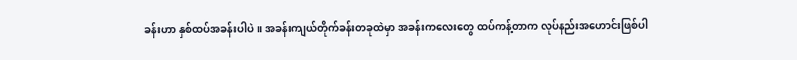ခန်းဟာ နှစ်ထပ်အခန်းပါပဲ။ အခန်းကျယ်တိုက်ခန်းတခုထဲမှာ အခန်းကလေးတွေ ထပ်ကန့်တာက လုပ်နည်းအဟောင်းဖြစ်ပါ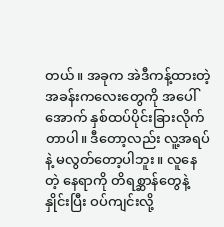တယ်။ အခုက အဲဒီကန့်ထားတဲ့အခန်းကလေးတွေကို အပေါ်အောက် နှစ်ထပ်ပိုင်းခြားလိုက်တာပါ။ ဒီတော့လည်း လူ့အရပ်နဲ့ မလွတ်တော့ပါဘူး။ လူနေတဲ့ နေရာကို တိရစ္ဆာန်တွေနဲ့နှိုင်းပြီး ဝပ်ကျင်းလို့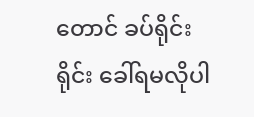တောင် ခပ်ရိုင်းရိုင်း ခေါ်ရမလိုပါ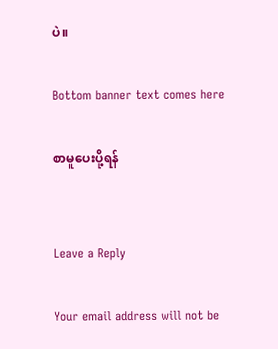ပဲ။

Bottom banner text comes here

စာမူပေးပို့ရန်


Leave a Reply

Your email address will not be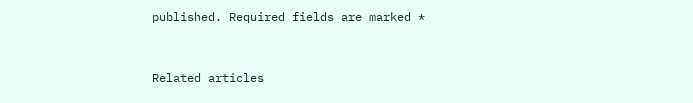published. Required fields are marked *


Related articles